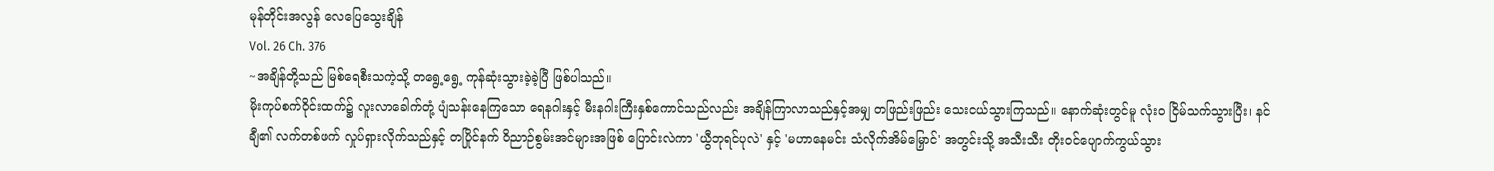မုန်တိုင်းအလွန် လေပြေသွေးချိန်
Vol. 26 Ch. 376
~အချိန်တို့သည် မြစ်ရေစီးသကဲ့သို့ တရွေ့ရွေ့ ကုန်ဆုံးသွားခဲ့ခဲ့ပြီ ဖြစ်ပါသည်။
မိုးကုပ်စက်ဝိုင်းထက်၌ လူးလာခေါက်တုံ့ ပျံသန်းနေကြသော ရေနဂါးနှင့် မီးနဂါးကြီးနှစ်ကောင်သည်လည်း အချိန်ကြာလာသည်နှင့်အမျှ တဖြည်းဖြည်း သေးငယ်သွားကြသည်။ နောက်ဆုံးတွင်မူ လုံးဝ ငြိမ်သက်သွားပြီး၊ နင်ချီ၏ လက်တစ်ဖက် လှုပ်ရှားလိုက်သည်နှင့် တပြိုင်နက် ဝိညာဉ်စွမ်းအင်များအဖြစ် ပြောင်းလဲကာ 'ယွီဘုရင်ပုလဲ' နှင့် 'မဟာနေမင်း သံလိုက်အိမ်မြှောင်' အတွင်းသို့ အသီးသီး တိုးဝင်ပျောက်ကွယ်သွား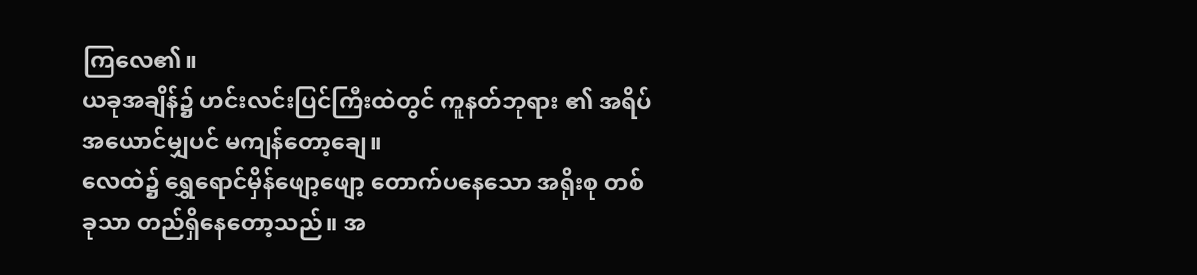ကြလေ၏။
ယခုအချိန်၌ ဟင်းလင်းပြင်ကြီးထဲတွင် ကူနတ်ဘုရား ၏ အရိပ်အယောင်မျှပင် မကျန်တော့ချေ။
လေထဲ၌ ရွှေရောင်မှိန်ဖျော့ဖျော့ တောက်ပနေသော အရိုးစု တစ်ခုသာ တည်ရှိနေတော့သည်။ အ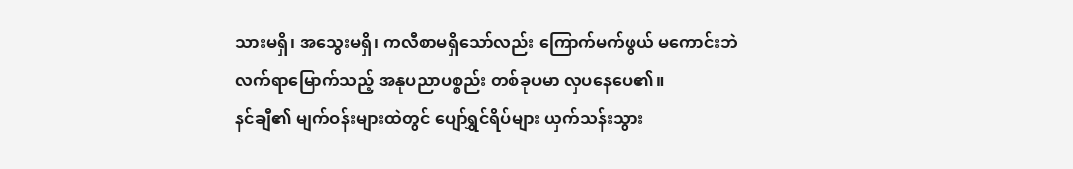သားမရှိ၊ အသွေးမရှိ၊ ကလီစာမရှိသော်လည်း ကြောက်မက်ဖွယ် မကောင်းဘဲ လက်ရာမြောက်သည့် အနုပညာပစ္စည်း တစ်ခုပမာ လှပနေပေ၏။
နင်ချီ၏ မျက်ဝန်းများထဲတွင် ပျော်ရွှင်ရိပ်များ ယှက်သန်းသွား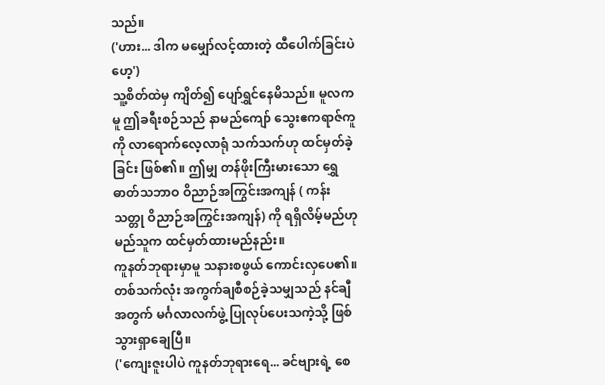သည်။
('ဟား... ဒါက မမျှော်လင့်ထားတဲ့ ထီပေါက်ခြင်းပဲဟေ့')
သူ့စိတ်ထဲမှ ကျိတ်၍ ပျော်ရွှင်နေမိသည်။ မူလကမူ ဤခရီးစဉ်သည် နာမည်ကျော် သွေးဧကရာဇ်ကူ ကို လာရောက်လေ့လာရုံ သက်သက်ဟု ထင်မှတ်ခဲ့ခြင်း ဖြစ်၏။ ဤမျှ တန်ဖိုးကြီးမားသော ရွှေဓာတ်သဘာဝ ဝိညာဉ်အကြွင်းအကျန် ( ကန်းသတ္တု ဝိညာဉ်အကြွင်းအကျန်) ကို ရရှိလိမ့်မည်ဟု မည်သူက ထင်မှတ်ထားမည်နည်း။
ကူနတ်ဘုရားမှာမူ သနားစဖွယ် ကောင်းလှပေ၏။ တစ်သက်လုံး အကွက်ချစီစဉ်ခဲ့သမျှသည် နင်ချီအတွက် မင်္ဂလာလက်ဖွဲ့ ပြုလုပ်ပေးသကဲ့သို့ ဖြစ်သွားရှာချေပြီ။
('ကျေးဇူးပါပဲ ကူနတ်ဘုရားရေ... ခင်ဗျားရဲ့ စေ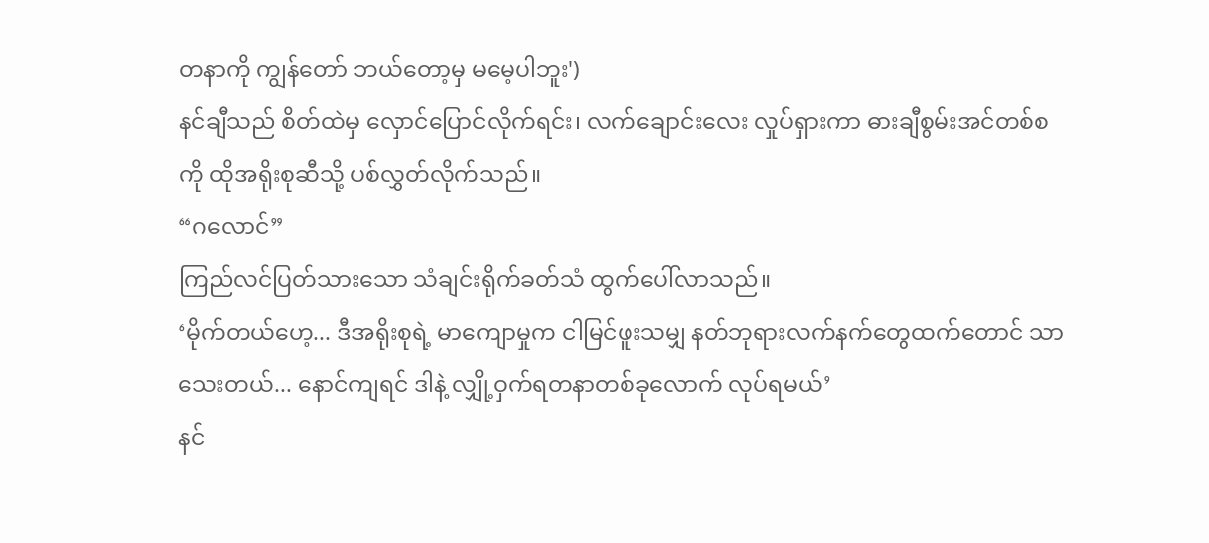တနာကို ကျွန်တော် ဘယ်တော့မှ မမေ့ပါဘူး')
နင်ချီသည် စိတ်ထဲမှ လှောင်ပြောင်လိုက်ရင်း၊ လက်ချောင်းလေး လှုပ်ရှားကာ ဓားချီစွမ်းအင်တစ်စကို ထိုအရိုးစုဆီသို့ ပစ်လွှတ်လိုက်သည်။
“ဂလောင်”
ကြည်လင်ပြတ်သားသော သံချင်းရိုက်ခတ်သံ ထွက်ပေါ်လာသည်။
‘မိုက်တယ်ဟေ့... ဒီအရိုးစုရဲ့ မာကျောမှုက ငါမြင်ဖူးသမျှ နတ်ဘုရားလက်နက်တွေထက်တောင် သာသေးတယ်... နောင်ကျရင် ဒါနဲ့ လျှို့ဝှက်ရတနာတစ်ခုလောက် လုပ်ရမယ်’
နင်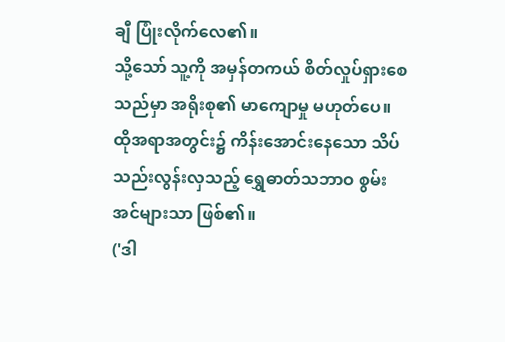ချီ ပြုံးလိုက်လေ၏။
သို့သော် သူ့ကို အမှန်တကယ် စိတ်လှုပ်ရှားစေသည်မှာ အရိုးစု၏ မာကျောမှု မဟုတ်ပေ။ ထိုအရာအတွင်း၌ ကိန်းအောင်းနေသော သိပ်သည်းလွန်းလှသည့် ရွှေဓာတ်သဘာဝ စွမ်းအင်များသာ ဖြစ်၏။
('ဒါ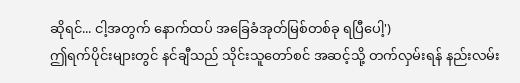ဆိုရင်... ငါ့အတွက် နောက်ထပ် အခြေခံအုတ်မြစ်တစ်ခု ရပြီပေါ့')
ဤရက်ပိုင်းများတွင် နင်ချီသည် သိုင်းသူတော်စင် အဆင့်သို့ တက်လှမ်းရန် နည်းလမ်း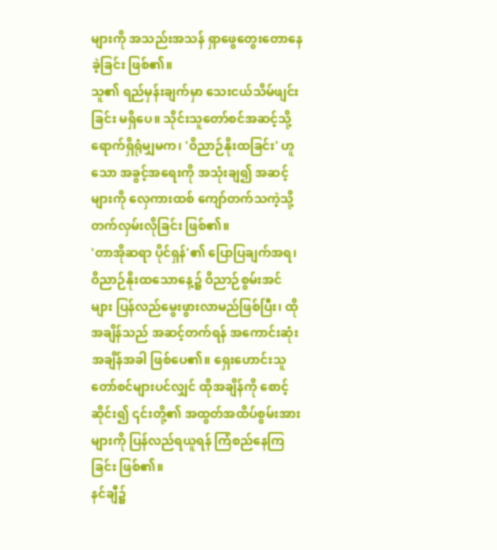များကို အသည်းအသန် ရှာဖွေတွေးတောနေခဲ့ခြင်း ဖြစ်၏။
သူ၏ ရည်မှန်းချက်မှာ သေးငယ်သိမ်ဖျင်းခြင်း မရှိပေ။ သိုင်းသူတော်စင်အဆင့်သို့ ရောက်ရှိရုံမျှမက၊ 'ဝိညာဉ်နိုးထခြင်း' ဟူသော အခွင့်အရေးကို အသုံးချ၍ အဆင့်များကို လှေကားထစ် ကျော်တက်သကဲ့သို့ တက်လှမ်းလိုခြင်း ဖြစ်၏။
'တာအိုဆရာ ပိုင်ရှန်'၏ ပြောပြချက်အရ၊ ဝိညာဉ်နိုးထသောနေ့၌ ဝိညာဉ်စွမ်းအင်များ ပြန်လည်မွေးဖွားလာမည်ဖြစ်ပြီး၊ ထိုအချိန်သည် အဆင့်တက်ရန် အကောင်းဆုံး အချိန်အခါ ဖြစ်ပေ၏။ ရှေးဟောင်းသူတော်စင်များပင်လျှင် ထိုအချိန်ကို စောင့်ဆိုင်း၍ ၎င်းတို့၏ အထွတ်အထိပ်စွမ်းအားများကို ပြန်လည်ရယူရန် ကြံစည်နေကြခြင်း ဖြစ်၏။
နင်ချီ၌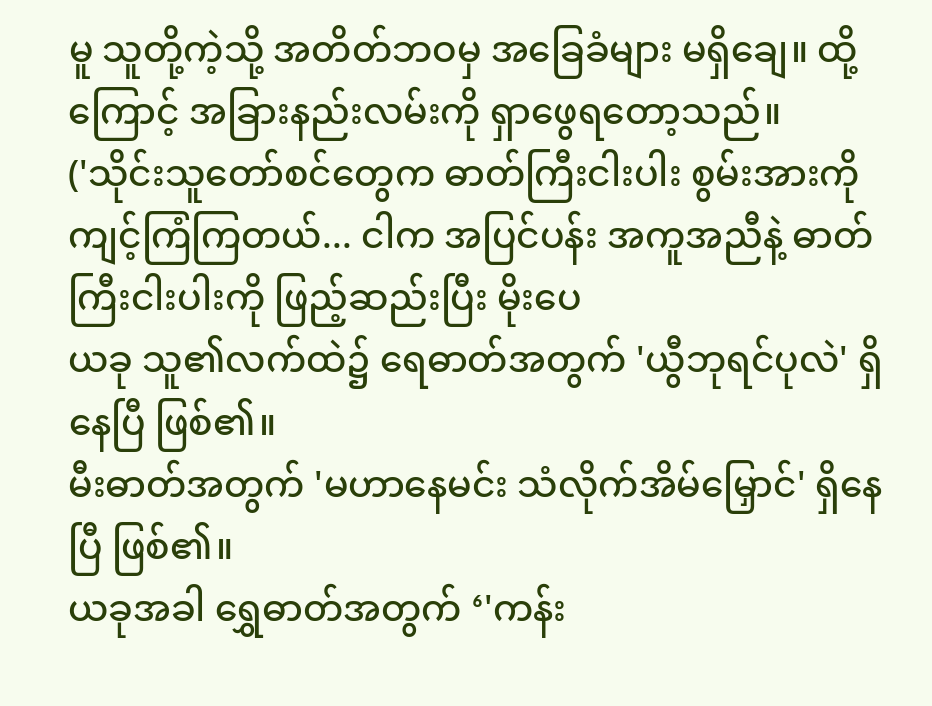မူ သူတို့ကဲ့သို့ အတိတ်ဘဝမှ အခြေခံများ မရှိချေ။ ထို့ကြောင့် အခြားနည်းလမ်းကို ရှာဖွေရတော့သည်။
('သိုင်းသူတော်စင်တွေက ဓာတ်ကြီးငါးပါး စွမ်းအားကို ကျင့်ကြံကြတယ်... ငါက အပြင်ပန်း အကူအညီနဲ့ ဓာတ်ကြီးငါးပါးကို ဖြည့်ဆည်းပြီး မိုးပေ
ယခု သူ၏လက်ထဲ၌ ရေဓာတ်အတွက် 'ယွီဘုရင်ပုလဲ' ရှိနေပြီ ဖြစ်၏။
မီးဓာတ်အတွက် 'မဟာနေမင်း သံလိုက်အိမ်မြှောင်' ရှိနေပြီ ဖြစ်၏။
ယခုအခါ ရွှေဓာတ်အတွက် ‘'ကန်း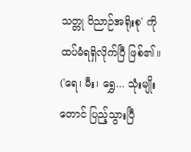သတ္တု ဝိညာဉ်အရိုးစု' ကို ထပ်မံရရှိလိုက်ပြီ ဖြစ်၏။
('ရေ၊ မီး၊ ရွှေ... သုံးမျိုးတောင် ပြည့်သွားပြီ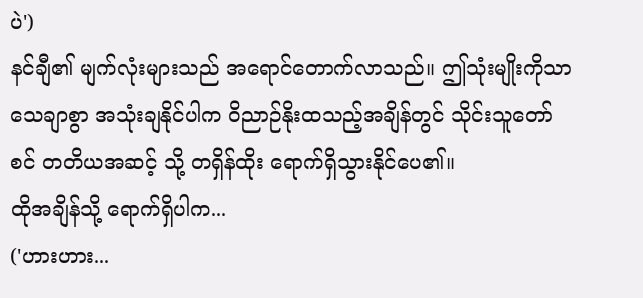ပဲ')
နင်ချီ၏ မျက်လုံးများသည် အရောင်တောက်လာသည်။ ဤသုံးမျိုးကိုသာ သေချာစွာ အသုံးချနိုင်ပါက ဝိညာဉ်နိုးထသည့်အချိန်တွင် သိုင်းသူတော်စင် တတိယအဆင့် သို့ တရှိန်ထိုး ရောက်ရှိသွားနိုင်ပေ၏။
ထိုအချိန်သို့ ရောက်ရှိပါက...
('ဟားဟား...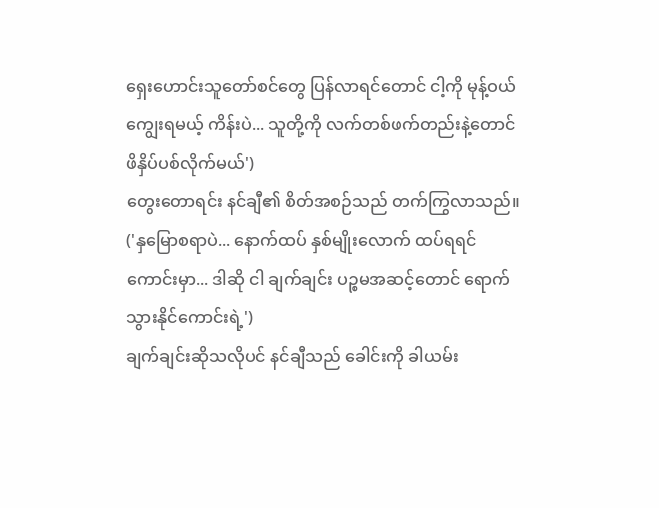ရှေးဟောင်းသူတော်စင်တွေ ပြန်လာရင်တောင် ငါ့ကို မုန့်ဝယ်ကျွေးရမယ့် ကိန်းပဲ... သူတို့ကို လက်တစ်ဖက်တည်းနဲ့တောင် ဖိနှိပ်ပစ်လိုက်မယ်')
တွေးတောရင်း နင်ချီ၏ စိတ်အစဉ်သည် တက်ကြွလာသည်။
('နှမြောစရာပဲ... နောက်ထပ် နှစ်မျိုးလောက် ထပ်ရရင် ကောင်းမှာ... ဒါဆို ငါ ချက်ချင်း ပဉ္စမအဆင့်တောင် ရောက်သွားနိုင်ကောင်းရဲ့')
ချက်ချင်းဆိုသလိုပင် နင်ချီသည် ခေါင်းကို ခါယမ်း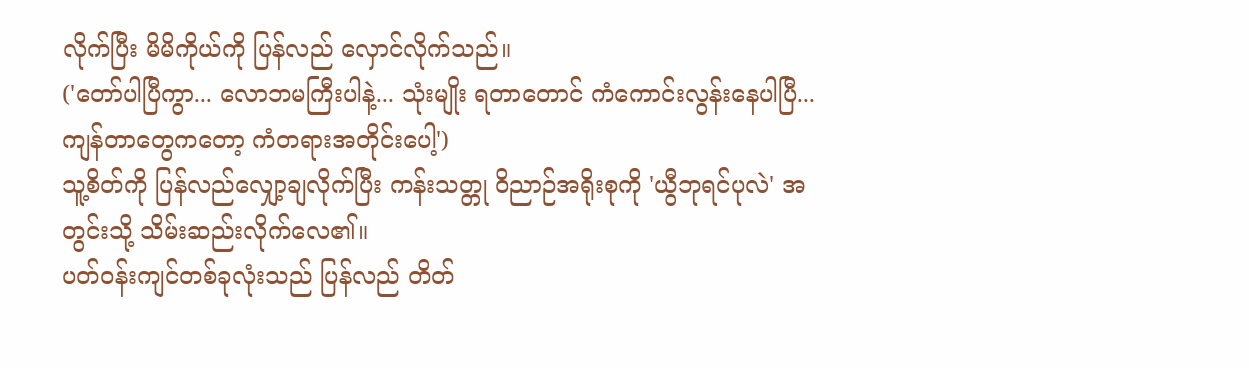လိုက်ပြီး မိမိကိုယ်ကို ပြန်လည် လှောင်လိုက်သည်။
('တော်ပါပြီကွာ... လောဘမကြီးပါနဲ့... သုံးမျိုး ရတာတောင် ကံကောင်းလွန်းနေပါပြီ... ကျန်တာတွေကတော့ ကံတရားအတိုင်းပေါ့')
သူ့စိတ်ကို ပြန်လည်လျှော့ချလိုက်ပြီး ကန်းသတ္တု ဝိညာဉ်အရိုးစုကို 'ယွီဘုရင်ပုလဲ' အတွင်းသို့ သိမ်းဆည်းလိုက်လေ၏။
ပတ်ဝန်းကျင်တစ်ခုလုံးသည် ပြန်လည် တိတ်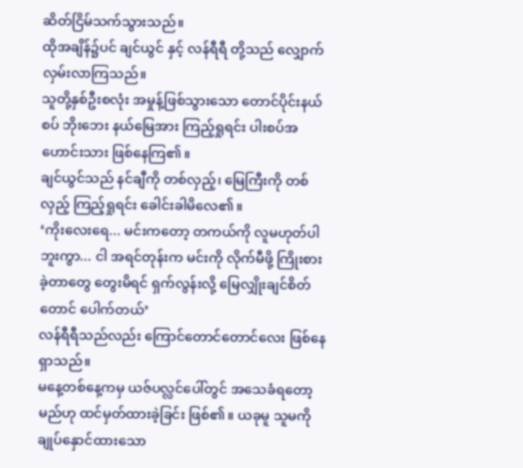ဆိတ်ငြိမ်သက်သွားသည်။
ထိုအချိန်၌ပင် ချင်ယွင် နှင့် လန်ရီရီ တို့သည် လျှောက်လှမ်းလာကြသည်။
သူတို့နှစ်ဦးစလုံး အမှုန့်ဖြစ်သွားသော တောင်ပိုင်းနယ်စပ် ဘိုးဘေး နယ်မြေအား ကြည့်ရှုရင်း ပါးစပ်အဟောင်းသား ဖြစ်နေကြ၏။
ချင်ယွင်သည် နင်ချီကို တစ်လှည့်၊ မြေကြီးကို တစ်လှည့် ကြည့်ရှုရင်း ခေါင်းခါမိလေ၏။
‘ကိုးလေးရေ... မင်းကတော့ တကယ်ကို လူမဟုတ်ပါဘူးကွာ... ငါ အရင်တုန်းက မင်းကို လိုက်မီဖို့ ကြိုးစားခဲ့တာတွေ တွေးမိရင် ရှက်လွန်းလို့ မြေလျှိုးချင်စိတ်တောင် ပေါက်တယ်’
လန်ရီရီသည်လည်း ကြောင်တောင်တောင်လေး ဖြစ်နေရှာသည်။
မနေ့တစ်နေ့ကမှ ယဇ်ပလ္လင်ပေါ်တွင် အသေခံရတော့မည်ဟု ထင်မှတ်ထားခဲ့ခြင်း ဖြစ်၏။ ယခုမူ သူမကို ချုပ်နှောင်ထားသော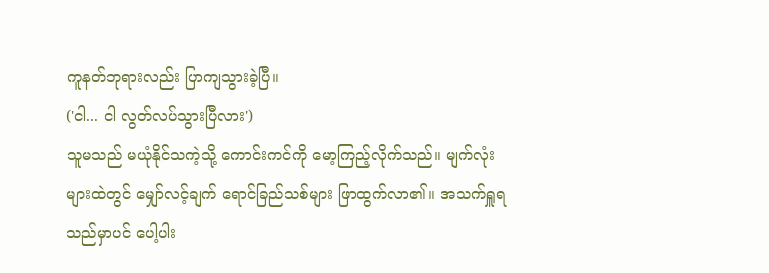ကူနတ်ဘုရားလည်း ပြာကျသွားခဲ့ပြီ။
('ငါ... ငါ လွတ်လပ်သွားပြီလား')
သူမသည် မယုံနိုင်သကဲ့သို့ ကောင်းကင်ကို မော့ကြည့်လိုက်သည်။ မျက်လုံးများထဲတွင် မျှော်လင့်ချက် ရောင်ခြည်သစ်များ ဖြာထွက်လာ၏။ အသက်ရှူရသည်မှာပင် ပေါ့ပါး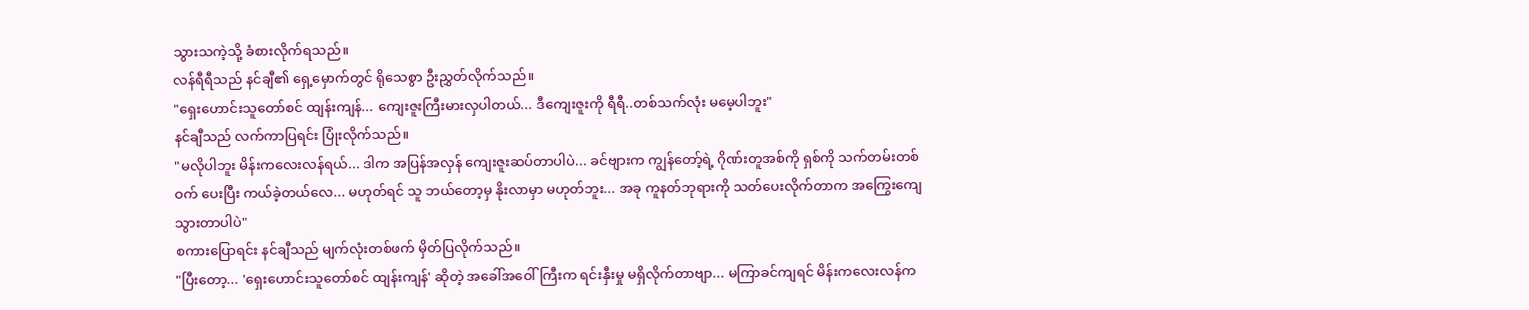သွားသကဲ့သို့ ခံစားလိုက်ရသည်။
လန်ရီရီသည် နင်ချီ၏ ရှေ့မှောက်တွင် ရိုသေစွာ ဦးညွှတ်လိုက်သည်။
"ရှေးဟောင်းသူတော်စင် ထျန်းကျန်... ကျေးဇူးကြီးမားလှပါတယ်... ဒီကျေးဇူးကို ရီရီ..တစ်သက်လုံး မမေ့ပါဘူး"
နင်ချီသည် လက်ကာပြရင်း ပြုံးလိုက်သည်။
"မလိုပါဘူး မိန်းကလေးလန်ရယ်... ဒါက အပြန်အလှန် ကျေးဇူးဆပ်တာပါပဲ... ခင်ဗျားက ကျွန်တော့်ရဲ့ ဂိုဏ်းတူအစ်ကို ရှစ်ကို သက်တမ်းတစ်ဝက် ပေးပြီး ကယ်ခဲ့တယ်လေ... မဟုတ်ရင် သူ ဘယ်တော့မှ နိုးလာမှာ မဟုတ်ဘူး... အခု ကူနတ်ဘုရားကို သတ်ပေးလိုက်တာက အကြွေးကျေသွားတာပါပဲ"
စကားပြောရင်း နင်ချီသည် မျက်လုံးတစ်ဖက် မှိတ်ပြလိုက်သည်။
"ပြီးတော့... 'ရှေးဟောင်းသူတော်စင် ထျန်းကျန်' ဆိုတဲ့ အခေါ်အဝေါ်ကြီးက ရင်းနှီးမှု မရှိလိုက်တာဗျာ... မကြာခင်ကျရင် မိန်းကလေးလန်က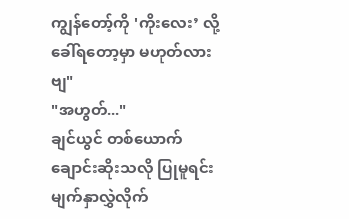ကျွန်တော့်ကို 'ကိုးလေး’ လို့ ခေါ်ရတော့မှာ မဟုတ်လားဗျ"
"အဟွတ်..."
ချင်ယွင် တစ်ယောက် ချောင်းဆိုးသလို ပြုမူရင်း မျက်နှာလွှဲလိုက်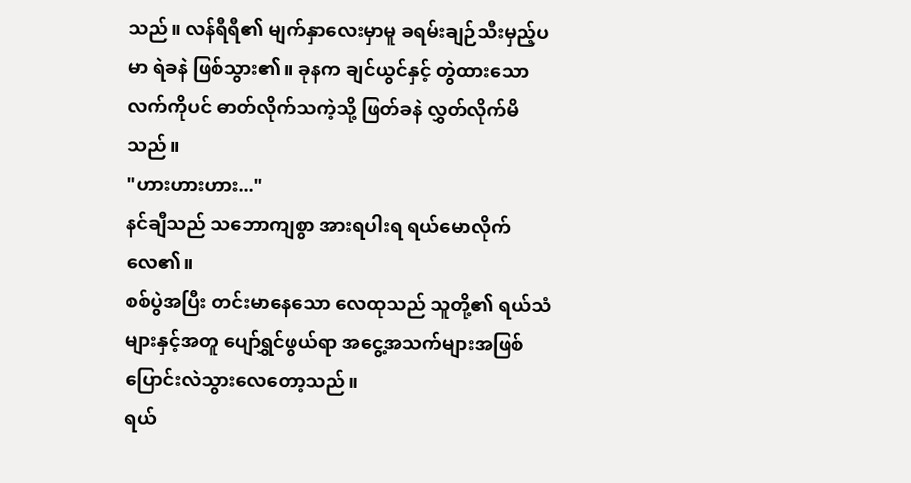သည်။ လန်ရီရီ၏ မျက်နှာလေးမှာမူ ခရမ်းချဉ်သီးမှည့်ပမာ ရဲခနဲ ဖြစ်သွား၏။ ခုနက ချင်ယွင်နှင့် တွဲထားသော လက်ကိုပင် ဓာတ်လိုက်သကဲ့သို့ ဖြတ်ခနဲ လွှတ်လိုက်မိသည်။
"ဟားဟားဟား..."
နင်ချီသည် သဘောကျစွာ အားရပါးရ ရယ်မောလိုက်လေ၏။
စစ်ပွဲအပြီး တင်းမာနေသော လေထုသည် သူတို့၏ ရယ်သံများနှင့်အတူ ပျော်ရွှင်ဖွယ်ရာ အငွေ့အသက်များအဖြစ် ပြောင်းလဲသွားလေတော့သည်။
ရယ်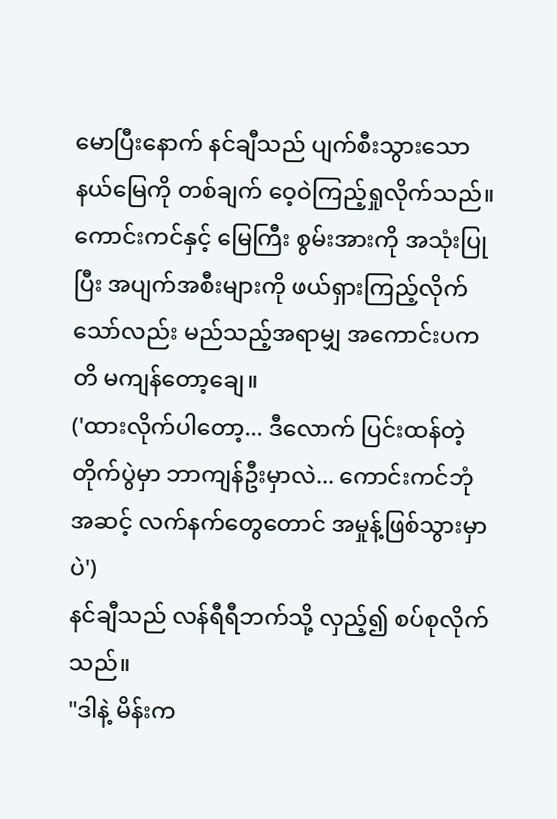မောပြီးနောက် နင်ချီသည် ပျက်စီးသွားသော နယ်မြေကို တစ်ချက် ဝေ့ဝဲကြည့်ရှုလိုက်သည်။
ကောင်းကင်နှင့် မြေကြီး စွမ်းအားကို အသုံးပြုပြီး အပျက်အစီးများကို ဖယ်ရှားကြည့်လိုက်သော်လည်း မည်သည့်အရာမျှ အကောင်းပကတိ မကျန်တော့ချေ။
('ထားလိုက်ပါတော့... ဒီလောက် ပြင်းထန်တဲ့ တိုက်ပွဲမှာ ဘာကျန်ဦးမှာလဲ... ကောင်းကင်ဘုံအဆင့် လက်နက်တွေတောင် အမှုန့်ဖြစ်သွားမှာပဲ')
နင်ချီသည် လန်ရီရီဘက်သို့ လှည့်၍ စပ်စုလိုက်သည်။
"ဒါနဲ့ မိန်းက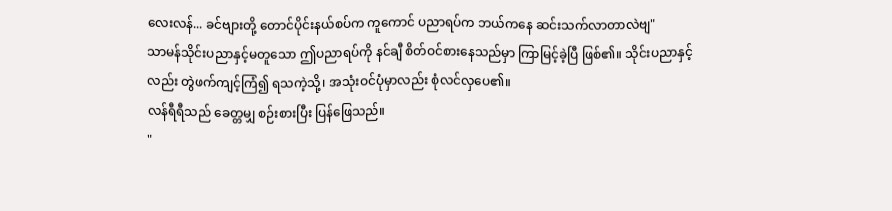လေးလန်... ခင်ဗျားတို့ တောင်ပိုင်းနယ်စပ်က ကူကောင် ပညာရပ်က ဘယ်ကနေ ဆင်းသက်လာတာလဲဗျ"
သာမန်သိုင်းပညာနှင့်မတူသော ဤပညာရပ်ကို နင်ချီ စိတ်ဝင်စားနေသည်မှာ ကြာမြင့်ခဲ့ပြီ ဖြစ်၏။ သိုင်းပညာနှင့်လည်း တွဲဖက်ကျင့်ကြံ၍ ရသကဲ့သို့၊ အသုံးဝင်ပုံမှာလည်း စုံလင်လှပေ၏။
လန်ရီရီသည် ခေတ္တမျှ စဉ်းစားပြီး ပြန်ဖြေသည်။
"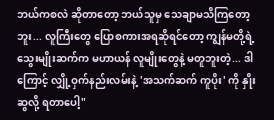ဘယ်ကစလဲ ဆိုတာတော့ ဘယ်သူမှ သေချာမသိကြတော့ဘူး... လူကြီးတွေ ပြောစကားအရဆိုရင်တော့ ကျွန်မတို့ရဲ့ သွေးမျိုးဆက်က မဟာယန် လူမျိုးတွေနဲ့ မတူဘူးတဲ့... ဒါကြောင့် လျှို့ဝှက်နည်းလမ်းနဲ့ 'အသက်ဆက် ကူပိုး' ကို နှိုးဆွလို့ ရတာပေါ့"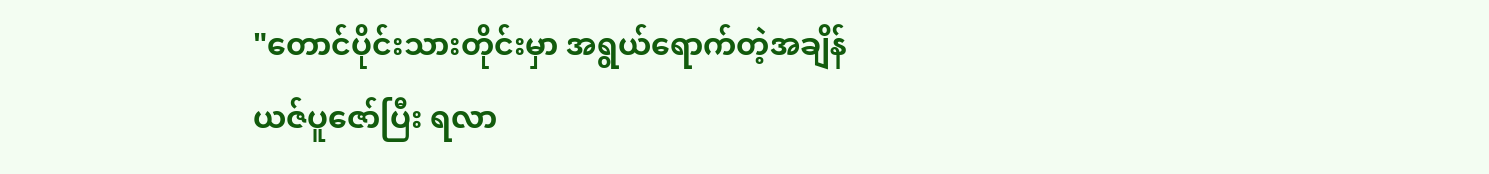"တောင်ပိုင်းသားတိုင်းမှာ အရွယ်ရောက်တဲ့အချိန် ယဇ်ပူဇော်ပြီး ရလာ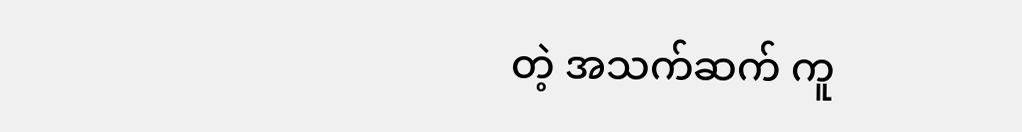တဲ့ အသက်ဆက် ကူ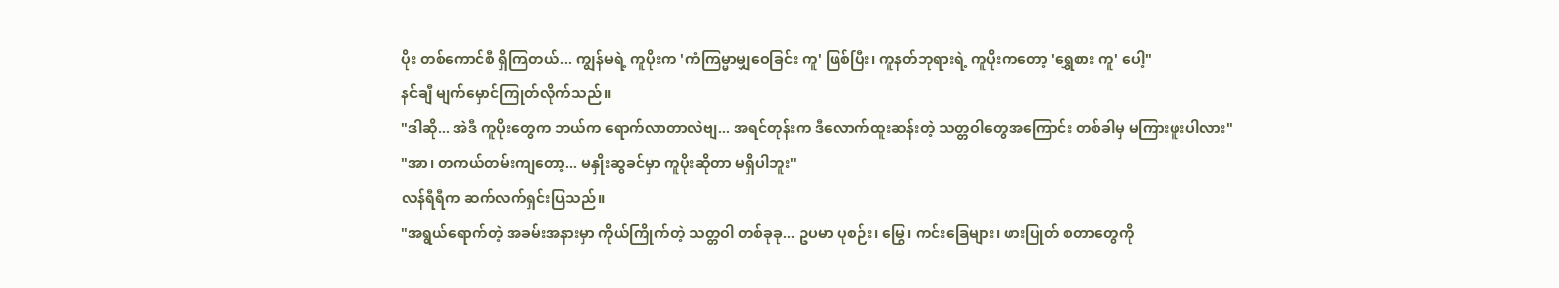ပိုး တစ်ကောင်စီ ရှိကြတယ်... ကျွန်မရဲ့ ကူပိုးက 'ကံကြမ္မာမျှဝေခြင်း ကူ' ဖြစ်ပြီး၊ ကူနတ်ဘုရားရဲ့ ကူပိုးကတော့ 'ရွှေစား ကူ' ပေါ့"
နင်ချီ မျက်မှောင်ကြုတ်လိုက်သည်။
"ဒါဆို... အဲဒီ ကူပိုးတွေက ဘယ်က ရောက်လာတာလဲဗျ... အရင်တုန်းက ဒီလောက်ထူးဆန်းတဲ့ သတ္တဝါတွေအကြောင်း တစ်ခါမှ မကြားဖူးပါလား"
"အာ၊ တကယ်တမ်းကျတော့... မနှိုးဆွခင်မှာ ကူပိုးဆိုတာ မရှိပါဘူး"
လန်ရီရီက ဆက်လက်ရှင်းပြသည်။
"အရွယ်ရောက်တဲ့ အခမ်းအနားမှာ ကိုယ်ကြိုက်တဲ့ သတ္တဝါ တစ်ခုခု... ဥပမာ ပုစဉ်း၊ မြွေ၊ ကင်းခြေများ၊ ဖားပြုတ် စတာတွေကို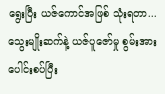ရွေးပြီး ယဇ်ကောင်အဖြစ် သုံးရတာ... သွေးမျိုးဆက်နဲ့ ယဇ်ပူဇော်မှု စွမ်းအားပေါင်းစပ်ပြီး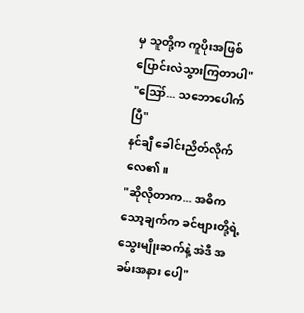မှ သူတို့က ကူပိုးအဖြစ် ပြောင်းလဲသွားကြတာပါ"
"ဪ... သဘောပေါက်ပြီ"
နင်ချီ ခေါင်းညိတ်လိုက်လေ၏။
"ဆိုလိုတာက... အဓိက သော့ချက်က ခင်ဗျားတို့ရဲ့ သွေးမျိုးဆက်နဲ့ အဲဒီ အခမ်းအနား ပေါ့"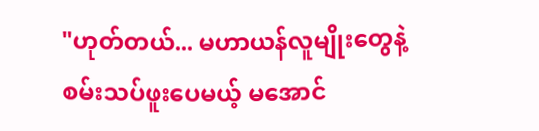"ဟုတ်တယ်... မဟာယန်လူမျိုးတွေနဲ့ စမ်းသပ်ဖူးပေမယ့် မအောင်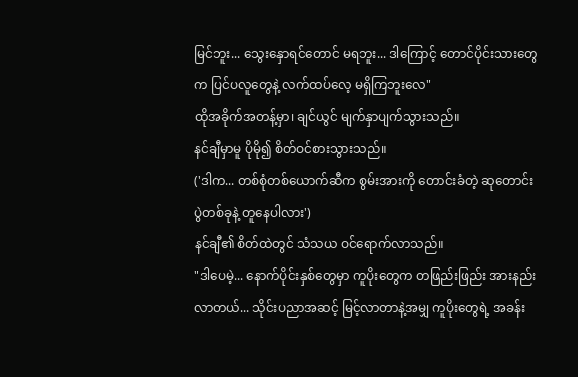မြင်ဘူး... သွေးနှောရင်တောင် မရဘူး... ဒါကြောင့် တောင်ပိုင်းသားတွေက ပြင်ပလူတွေနဲ့ လက်ထပ်လေ့ မရှိကြဘူးလေ"
ထိုအခိုက်အတန့်မှာ၊ ချင်ယွင် မျက်နှာပျက်သွားသည်။
နင်ချီမှာမူ ပိုမို၍ စိတ်ဝင်စားသွားသည်။
('ဒါက... တစ်စုံတစ်ယောက်ဆီက စွမ်းအားကို တောင်းခံတဲ့ ဆုတောင်း ပွဲတစ်ခုနဲ့ တူနေပါလား')
နင်ချီ၏ စိတ်ထဲတွင် သံသယ ဝင်ရောက်လာသည်။
"ဒါပေမဲ့... နောက်ပိုင်းနှစ်တွေမှာ ကူပိုးတွေက တဖြည်းဖြည်း အားနည်းလာတယ်... သိုင်းပညာအဆင့် မြင့်လာတာနဲ့အမျှ ကူပိုးတွေရဲ့ အခန်း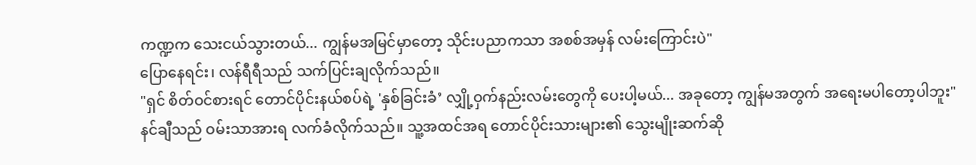ကဏ္ဍက သေးငယ်သွားတယ်... ကျွန်မအမြင်မှာတော့ သိုင်းပညာကသာ အစစ်အမှန် လမ်းကြောင်းပဲ"
ပြောနေရင်း၊ လန်ရီရီသည် သက်ပြင်းချလိုက်သည်။
"ရှင် စိတ်ဝင်စားရင် တောင်ပိုင်းနယ်စပ်ရဲ့ 'နှစ်ခြင်းခံ’ လျှို့ဝှက်နည်းလမ်းတွေကို ပေးပါ့မယ်... အခုတော့ ကျွန်မအတွက် အရေးမပါတော့ပါဘူး"
နင်ချီသည် ဝမ်းသာအားရ လက်ခံလိုက်သည်။ သူ့အထင်အရ တောင်ပိုင်းသားများ၏ သွေးမျိုးဆက်ဆို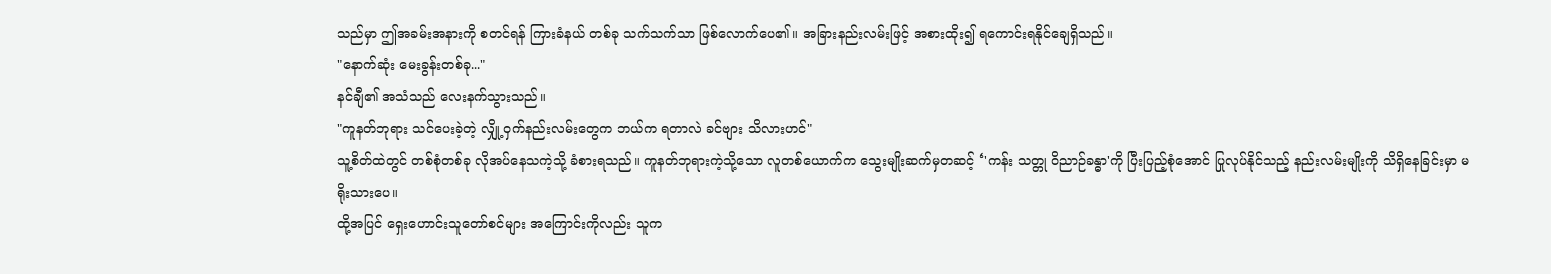သည်မှာ ဤအခမ်းအနားကို စတင်ရန် ကြားခံနယ် တစ်ခု သက်သက်သာ ဖြစ်လောက်ပေ၏။ အခြားနည်းလမ်းဖြင့် အစားထိုး၍ ရကောင်းရနိုင်ချေရှိသည်။
"နောက်ဆုံး မေးခွန်းတစ်ခု..."
နင်ချီ၏ အသံသည် လေးနက်သွားသည်။
"ကူနတ်ဘုရား သင်ပေးခဲ့တဲ့ လျှို့ဝှက်နည်းလမ်းတွေက ဘယ်က ရတာလဲ ခင်ဗျား သိလားဟင်"
သူ့စိတ်ထဲတွင် တစ်စုံတစ်ခု လိုအပ်နေသကဲ့သို့ ခံစားရသည်။ ကူနတ်ဘုရားကဲ့သို့သော လူတစ်ယောက်က သွေးမျိုးဆက်မှတဆင့် ‘'ကန်း သတ္တု ဝိညာဉ်ခန္ဓာ'ကို ပြီးပြည့်စုံအောင် ပြုလုပ်နိုင်သည့် နည်းလမ်းမျိုးကို သိရှိနေခြင်းမှာ မရိုးသားပေ။
ထို့အပြင် ရှေးဟောင်းသူတော်စင်များ အကြောင်းကိုလည်း သူက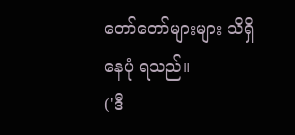တော်တော်များများ သိရှိနေပုံ ရသည်။
('ဒီ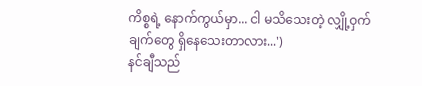ကိစ္စရဲ့ နောက်ကွယ်မှာ... ငါ မသိသေးတဲ့ လျှို့ဝှက်ချက်တွေ ရှိနေသေးတာလား...')
နင်ချီသည်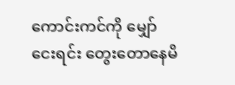ကောင်းကင်ကို မျှော်ငေးရင်း တွေးတောနေမိ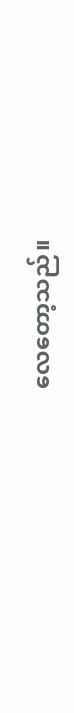လေတော့သည်။